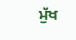ਮੁੱਖ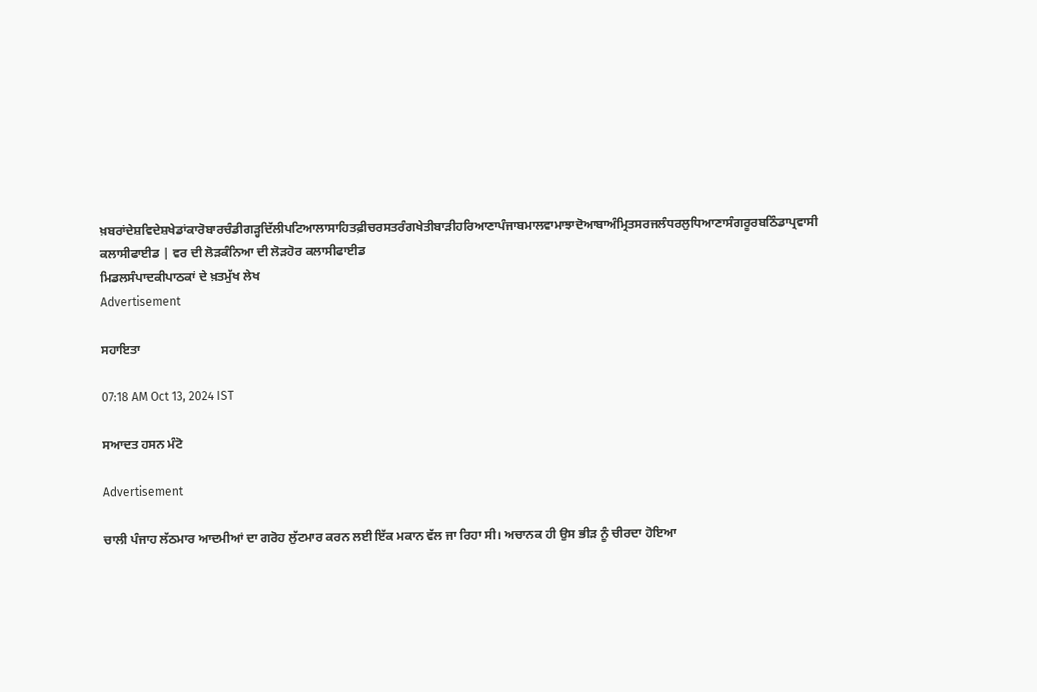ਖ਼ਬਰਾਂਦੇਸ਼ਵਿਦੇਸ਼ਖੇਡਾਂਕਾਰੋਬਾਰਚੰਡੀਗੜ੍ਹਦਿੱਲੀਪਟਿਆਲਾਸਾਹਿਤਫ਼ੀਚਰਸਤਰੰਗਖੇਤੀਬਾੜੀਹਰਿਆਣਾਪੰਜਾਬਮਾਲਵਾਮਾਝਾਦੋਆਬਾਅੰਮ੍ਰਿਤਸਰਜਲੰਧਰਲੁਧਿਆਣਾਸੰਗਰੂਰਬਠਿੰਡਾਪ੍ਰਵਾਸੀ
ਕਲਾਸੀਫਾਈਡ | ਵਰ ਦੀ ਲੋੜਕੰਨਿਆ ਦੀ ਲੋੜਹੋਰ ਕਲਾਸੀਫਾਈਡ
ਮਿਡਲਸੰਪਾਦਕੀਪਾਠਕਾਂ ਦੇ ਖ਼ਤਮੁੱਖ ਲੇਖ
Advertisement

ਸਹਾਇਤਾ

07:18 AM Oct 13, 2024 IST

ਸਆਦਤ ਹਸਨ ਮੰਟੋ

Advertisement

ਚਾਲੀ ਪੰਜਾਹ ਲੱਠਮਾਰ ਆਦਮੀਆਂ ਦਾ ਗਰੋਹ ਲੁੱਟਮਾਰ ਕਰਨ ਲਈ ਇੱਕ ਮਕਾਨ ਵੱਲ ਜਾ ਰਿਹਾ ਸੀ। ਅਚਾਨਕ ਹੀ ਉਸ ਭੀੜ ਨੂੰ ਚੀਰਦਾ ਹੋਇਆ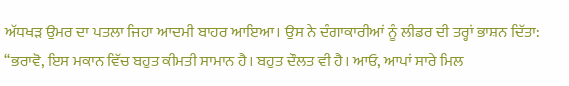ਅੱਧਖੜ ਉਮਰ ਦਾ ਪਤਲਾ ਜਿਹਾ ਆਦਮੀ ਬਾਹਰ ਆਇਆ। ਉਸ ਨੇ ਦੰਗਾਕਾਰੀਆਂ ਨੂੰ ਲੀਡਰ ਦੀ ਤਰ੍ਹਾਂ ਭਾਸ਼ਨ ਦਿੱਤਾ:
‘‘ਭਰਾਵੋ, ਇਸ ਮਕਾਨ ਵਿੱਚ ਬਹੁਤ ਕੀਮਤੀ ਸਾਮਾਨ ਹੈ। ਬਹੁਤ ਦੌਲਤ ਵੀ ਹੈ। ਆਓ, ਆਪਾਂ ਸਾਰੇ ਮਿਲ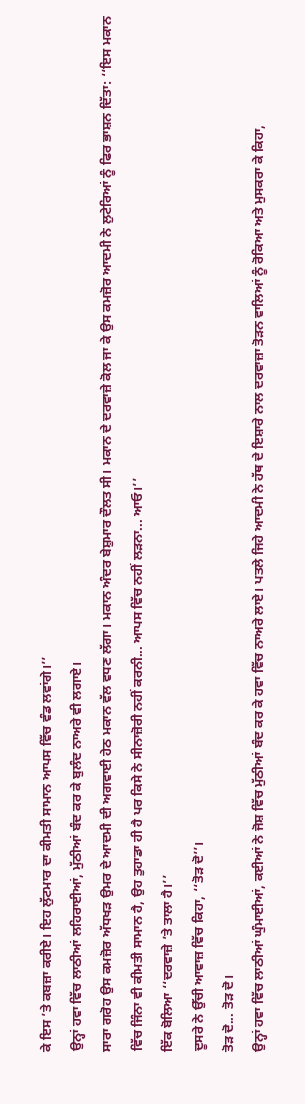ਕੇ ਇਸ ’ਤੇ ਕਬਜ਼ਾ ਕਰੀਏ। ਇਹ ਲੁੱਟਮਾਰ ਦਾ ਕੀਮਤੀ ਸਾਮਾਨ ਆਪਸ ਵਿੱਚ ਵੰਡ ਲਵਾਂਗੇ।’’
ਉਨ੍ਹਾਂ ਹਵਾ ਵਿੱਚ ਲਾਠੀਆਂ ਲਹਿਰਾਈਆਂ, ਮੁੱਠੀਆਂ ਬੰਦ ਕਰ ਕੇ ਬੁਲੰਦ ਨਾਅਰੇ ਵੀ ਲਗਾਏ।
ਸਾਰਾ ਗਰੋਹ ਉਸ ਕਮਜ਼ੋਰ ਅੱਧਖੜ ਉਮਰ ਦੇ ਆਦਮੀ ਦੀ ਅਗਵਾਈ ਹੇਠ ਮਕਾਨ ਵੱਲ ਵਧਣ ਲੱਗਾ। ਮਕਾਨ ਅੰਦਰ ਬੇਸ਼ੁਮਾਰ ਦੌਲਤ ਸੀ। ਮਕਾਨ ਦੇ ਦਰਵਾਜ਼ੇ ਕੋਲ ਜਾ ਕੇ ਉਸ ਕਮਜ਼ੋਰ ਆਦਮੀ ਨੇ ਲੁਟੇਰਿਆਂ ਨੂੰ ਫਿਰ ਭਾਸ਼ਨ ਦਿੱਤਾ: ‘‘ਇਸ ਮਕਾਨ ਵਿੱਚ ਜਿੰਨਾ ਵੀ ਕੀਮਤੀ ਸਾਮਾਨ ਹੈ, ਉਹ ਤੁਹਾਡਾ ਹੀ ਹੈ ਪਰ ਕਿਸੇ ਨੇ ਸੀਨਾਜ਼ੋਰੀ ਨਹੀਂ ਕਰਨੀ... ਆਪਸ ਵਿੱਚ ਨਹੀਂ ਲੜਨਾ... ਆਓ।’’
ਇੱਕ ਬੋਲਿਆ ‘‘ਦਰਵਾਜ਼ੇ ’ਤੇ ਤਾਲਾ ਹੈ।’’
ਦੂਸਰੇ ਨੇ ਉੱਚੀ ਆਵਾਜ਼ ਵਿੱਚ ਕਿਹਾ, ‘‘ਤੋੜ ਦੋ’’।
ਤੋੜ ਦੋ... ਤੋੜ ਦੋ।
ਉਨ੍ਹਾਂ ਹਵਾ ਵਿੱਚ ਲਾਠੀਆਂ ਘੁੰਮਾਈਆਂ, ਕਈਆਂ ਨੇ ਜੋਸ਼ ਵਿੱਚ ਮੁੱਠੀਆਂ ਬੰਦ ਕਰ ਕੇ ਹਵਾ ਵਿੱਚ ਨਾਅਰੇ ਲਾਏ। ਪਤਲੇ ਜਿਹੇ ਆਦਮੀ ਨੇ ਹੱਥ ਦੇ ਇਸ਼ਾਰੇ ਨਾਲ ਦਰਵਾਜ਼ਾ ਤੋੜਨ ਵਾਲਿਆਂ ਨੂੰ ਰੋਕਿਆ ਅਤੇ ਮੁਸਕਰਾ ਕੇ ਕਿਹਾ,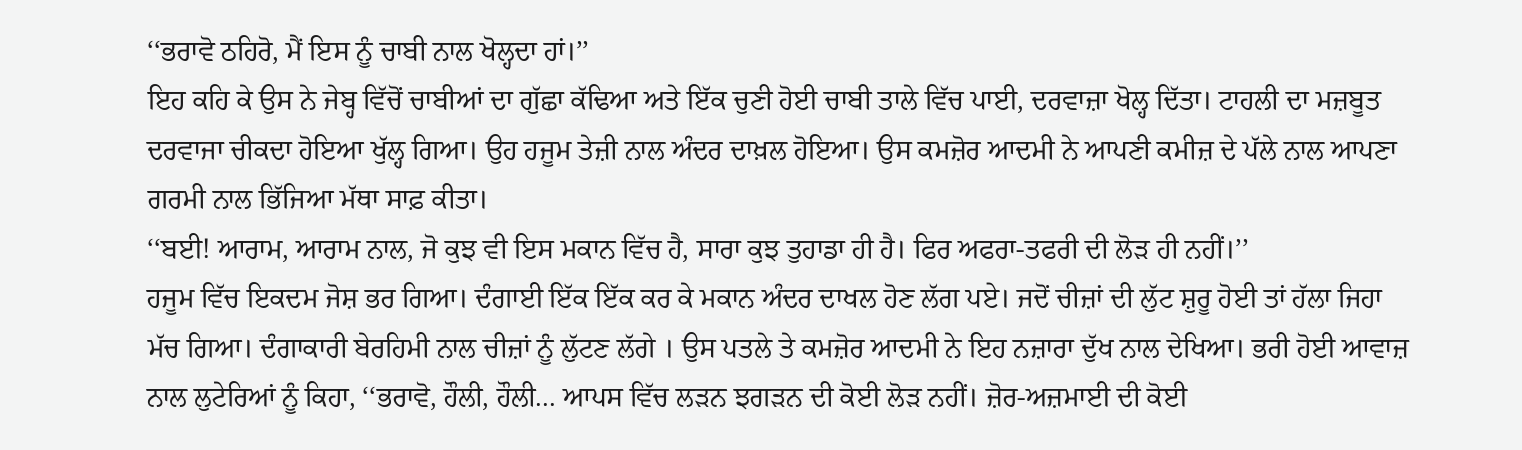‘‘ਭਰਾਵੋ ਠਹਿਰੋ, ਮੈਂ ਇਸ ਨੂੰ ਚਾਬੀ ਨਾਲ ਖੋਲ੍ਹਦਾ ਹਾਂ।’’
ਇਹ ਕਹਿ ਕੇ ਉਸ ਨੇ ਜੇਬ੍ਹ ਵਿੱਚੋਂ ਚਾਬੀਆਂ ਦਾ ਗੁੱਛਾ ਕੱਢਿਆ ਅਤੇ ਇੱਕ ਚੁਣੀ ਹੋਈ ਚਾਬੀ ਤਾਲੇ ਵਿੱਚ ਪਾਈ, ਦਰਵਾਜ਼ਾ ਖੋਲ੍ਹ ਦਿੱਤਾ। ਟਾਹਲੀ ਦਾ ਮਜ਼ਬੂਤ ਦਰਵਾਜਾ ਚੀਕਦਾ ਹੋਇਆ ਖੁੱਲ੍ਹ ਗਿਆ। ਉਹ ਹਜੂਮ ਤੇਜ਼ੀ ਨਾਲ ਅੰਦਰ ਦਾਖ਼ਲ ਹੋਇਆ। ਉਸ ਕਮਜ਼ੋਰ ਆਦਮੀ ਨੇ ਆਪਣੀ ਕਮੀਜ਼ ਦੇ ਪੱਲੇ ਨਾਲ ਆਪਣਾ ਗਰਮੀ ਨਾਲ ਭਿੱਜਿਆ ਮੱਥਾ ਸਾਫ਼ ਕੀਤਾ।
‘‘ਬਈ! ਆਰਾਮ, ਆਰਾਮ ਨਾਲ, ਜੋ ਕੁਝ ਵੀ ਇਸ ਮਕਾਨ ਵਿੱਚ ਹੈ, ਸਾਰਾ ਕੁਝ ਤੁਹਾਡਾ ਹੀ ਹੈ। ਫਿਰ ਅਫਰਾ-ਤਫਰੀ ਦੀ ਲੋੜ ਹੀ ਨਹੀਂ।’’
ਹਜੂਮ ਵਿੱਚ ਇਕਦਮ ਜੋਸ਼ ਭਰ ਗਿਆ। ਦੰਗਾਈ ਇੱਕ ਇੱਕ ਕਰ ਕੇ ਮਕਾਨ ਅੰਦਰ ਦਾਖਲ ਹੋਣ ਲੱਗ ਪਏ। ਜਦੋਂ ਚੀਜ਼ਾਂ ਦੀ ਲੁੱਟ ਸ਼ੁਰੂ ਹੋਈ ਤਾਂ ਹੱਲਾ ਜਿਹਾ ਮੱਚ ਗਿਆ। ਦੰਗਾਕਾਰੀ ਬੇਰਹਿਮੀ ਨਾਲ ਚੀਜ਼ਾਂ ਨੂੰ ਲੁੱਟਣ ਲੱਗੇ । ਉਸ ਪਤਲੇ ਤੇ ਕਮਜ਼ੋਰ ਆਦਮੀ ਨੇ ਇਹ ਨਜ਼ਾਰਾ ਦੁੱਖ ਨਾਲ ਦੇਖਿਆ। ਭਰੀ ਹੋਈ ਆਵਾਜ਼ ਨਾਲ ਲੁਟੇਰਿਆਂ ਨੂੰ ਕਿਹਾ, ‘‘ਭਰਾਵੋ, ਹੌਲੀ, ਹੌਲੀ... ਆਪਸ ਵਿੱਚ ਲੜਨ ਝਗੜਨ ਦੀ ਕੋਈ ਲੋੜ ਨਹੀਂ। ਜ਼ੋਰ-ਅਜ਼ਮਾਈ ਦੀ ਕੋਈ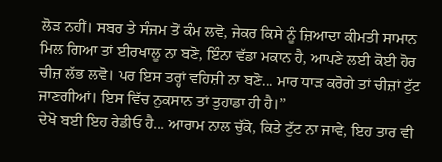ਲੋੜ ਨਹੀਂ। ਸਬਰ ਤੇ ਸੰਜਮ ਤੋਂ ਕੰਮ ਲਵੋ, ਜੇਕਰ ਕਿਸੇ ਨੂੰ ਜ਼ਿਆਦਾ ਕੀਮਤੀ ਸਾਮਾਨ ਮਿਲ ਗਿਆ ਤਾਂ ਈਰਖਾਲੂ ਨਾ ਬਣੋ, ਇੰਨਾ ਵੱਡਾ ਮਕਾਨ ਹੈ, ਆਪਣੇ ਲਈ ਕੋਈ ਹੋਰ ਚੀਜ਼ ਲੱਭ ਲਵੋ। ਪਰ ਇਸ ਤਰ੍ਹਾਂ ਵਹਿਸ਼ੀ ਨਾ ਬਣੋ... ਮਾਰ ਧਾੜ ਕਰੋਗੇ ਤਾਂ ਚੀਜ਼ਾਂ ਟੁੱਟ ਜਾਣਗੀਆਂ। ਇਸ ਵਿੱਚ ਨੁਕਸਾਨ ਤਾਂ ਤੁਹਾਡਾ ਹੀ ਹੈ।’’
ਦੇਖੋ ਬਈ ਇਹ ਰੇਡੀਓ ਹੈ... ਆਰਾਮ ਨਾਲ ਚੁੱਕੋ, ਕਿਤੇ ਟੁੱਟ ਨਾ ਜਾਵੇ, ਇਹ ਤਾਰ ਵੀ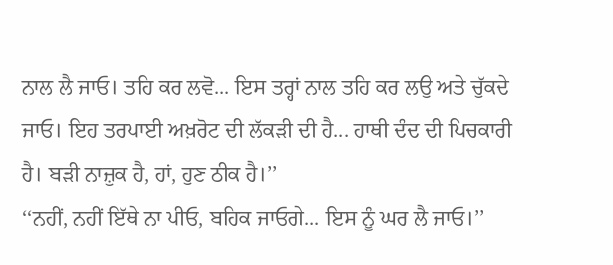ਨਾਲ ਲੈ ਜਾਓ। ਤਹਿ ਕਰ ਲਵੋ... ਇਸ ਤਰ੍ਹਾਂ ਨਾਲ ਤਹਿ ਕਰ ਲਉ ਅਤੇ ਚੁੱਕਦੇ ਜਾਓ। ਇਹ ਤਰਪਾਈ ਅਖ਼ਰੋਟ ਦੀ ਲੱਕੜੀ ਦੀ ਹੈ... ਹਾਥੀ ਦੰਦ ਦੀ ਪਿਚਕਾਰੀ ਹੈ। ਬੜੀ ਨਾਜ਼ੁਕ ਹੈ, ਹਾਂ, ਹੁਣ ਠੀਕ ਹੈ।’’
‘‘ਨਹੀਂ, ਨਹੀਂ ਇੱਥੇ ਨਾ ਪੀਓ, ਬਹਿਕ ਜਾਓਗੇ... ਇਸ ਨੂੰ ਘਰ ਲੈ ਜਾਓ।’’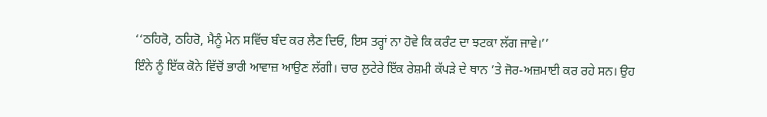‘‘ਠਹਿਰੋ, ਠਹਿਰੋ, ਮੈਨੂੰ ਮੇਨ ਸਵਿੱਚ ਬੰਦ ਕਰ ਲੈਣ ਦਿਓ, ਇਸ ਤਰ੍ਹਾਂ ਨਾ ਹੋਵੇ ਕਿ ਕਰੰਟ ਦਾ ਝਟਕਾ ਲੱਗ ਜਾਵੇ।’’
ਇੰਨੇ ਨੂੰ ਇੱਕ ਕੋਨੇ ਵਿੱਚੋਂ ਭਾਰੀ ਆਵਾਜ਼ ਆਉਣ ਲੱਗੀ। ਚਾਰ ਲੁਟੇਰੇ ਇੱਕ ਰੇਸ਼ਮੀ ਕੱਪੜੇ ਦੇ ਥਾਨ ’ਤੇ ਜੋਰ-ਅਜ਼ਮਾਈ ਕਰ ਰਹੇ ਸਨ। ਉਹ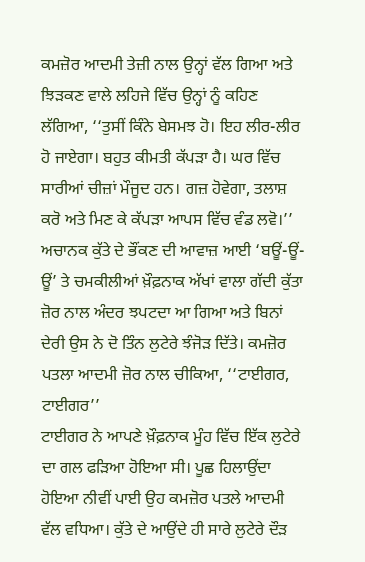ਕਮਜ਼ੋਰ ਆਦਮੀ ਤੇਜ਼ੀ ਨਾਲ ਉਨ੍ਹਾਂ ਵੱਲ ਗਿਆ ਅਤੇ ਝਿੜਕਣ ਵਾਲੇ ਲਹਿਜੇ ਵਿੱਚ ਉਨ੍ਹਾਂ ਨੂੰ ਕਹਿਣ ਲੱਗਿਆ, ‘‘ਤੁਸੀਂ ਕਿੰਨੇ ਬੇਸਮਝ ਹੋ। ਇਹ ਲੀਰ-ਲੀਰ ਹੋ ਜਾਏਗਾ। ਬਹੁਤ ਕੀਮਤੀ ਕੱਪੜਾ ਹੈ। ਘਰ ਵਿੱਚ ਸਾਰੀਆਂ ਚੀਜ਼ਾਂ ਮੌਜੂਦ ਹਨ। ਗਜ਼ ਹੋਵੇਗਾ, ਤਲਾਸ਼ ਕਰੋ ਅਤੇ ਮਿਣ ਕੇ ਕੱਪੜਾ ਆਪਸ ਵਿੱਚ ਵੰਡ ਲਵੋ।’’ ਅਚਾਨਕ ਕੁੱਤੇ ਦੇ ਭੌਂਕਣ ਦੀ ਆਵਾਜ਼ ਆਈ ‘ਬਊਂ-ਊਂ-ਊਂ’ ਤੇ ਚਮਕੀਲੀਆਂ ਖ਼ੌਫ਼ਨਾਕ ਅੱਖਾਂ ਵਾਲਾ ਗੱਦੀ ਕੁੱਤਾ ਜ਼ੋਰ ਨਾਲ ਅੰਦਰ ਝਪਟਦਾ ਆ ਗਿਆ ਅਤੇ ਬਿਨਾਂ ਦੇਰੀ ਉਸ ਨੇ ਦੋ ਤਿੰਨ ਲੁਟੇਰੇ ਝੰਜੋੜ ਦਿੱਤੇ। ਕਮਜ਼ੋਰ ਪਤਲਾ ਆਦਮੀ ਜ਼ੋਰ ਨਾਲ ਚੀਕਿਆ, ‘‘ਟਾਈਗਰ, ਟਾਈਗਰ’’
ਟਾਈਗਰ ਨੇ ਆਪਣੇ ਖ਼ੌਫ਼ਨਾਕ ਮੂੰਹ ਵਿੱਚ ਇੱਕ ਲੁਟੇਰੇ ਦਾ ਗਲ ਫੜਿਆ ਹੋਇਆ ਸੀ। ਪੂਛ ਹਿਲਾਉਂਦਾ ਹੋਇਆ ਨੀਵੀਂ ਪਾਈ ਉਹ ਕਮਜ਼ੋਰ ਪਤਲੇ ਆਦਮੀ ਵੱਲ ਵਧਿਆ। ਕੁੱਤੇ ਦੇ ਆਉਂਦੇ ਹੀ ਸਾਰੇ ਲੁਟੇਰੇ ਦੌੜ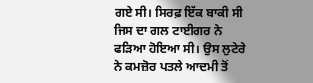ਗਏ ਸੀ। ਸਿਰਫ਼ ਇੱਕ ਬਾਕੀ ਸੀ ਜਿਸ ਦਾ ਗਲ ਟਾਈਗਰ ਨੇ ਫੜਿਆ ਹੋਇਆ ਸੀ। ਉਸ ਲੁਟੇਰੇ ਨੇ ਕਮਜ਼ੋਰ ਪਤਲੇ ਆਦਮੀ ਤੋਂ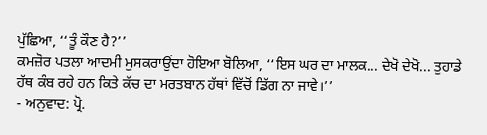ਪੁੱਛਿਆ, ‘‘ਤੂੰ ਕੌਣ ਹੈ?’’
ਕਮਜ਼ੋਰ ਪਤਲਾ ਆਦਮੀ ਮੁਸਕਰਾਉਂਦਾ ਹੋਇਆ ਬੋਲਿਆ, ‘‘ਇਸ ਘਰ ਦਾ ਮਾਲਕ... ਦੇਖੋ ਦੇਖੋ... ਤੁਹਾਡੇ ਹੱਥ ਕੰਬ ਰਹੇ ਹਨ ਕਿਤੇ ਕੱਚ ਦਾ ਮਰਤਬਾਨ ਹੱਥਾਂ ਵਿੱਚੋਂ ਡਿੱਗ ਨਾ ਜਾਵੇ।’’
- ਅਨੁਵਾਦ: ਪ੍ਰੋ.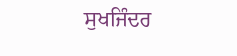ਸੁਖਜਿੰਦਰ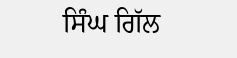ਸਿੰਘ ਗਿੱਲ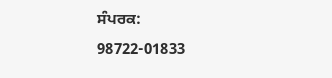ਸੰਪਰਕ: 98722-01833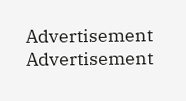Advertisement
Advertisement